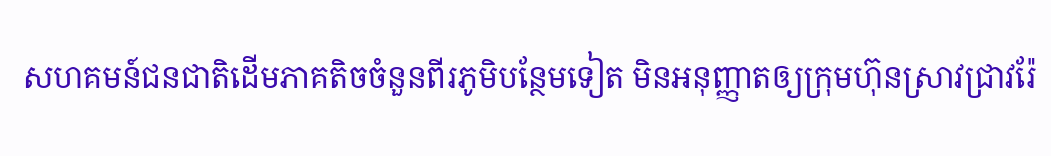សហគមន៍ជនជាតិដើមភាគតិចចំនួនពីរភូមិបន្ថែមទៀត មិនអនុញ្ញាតឲ្យក្រុមហ៊ុនស្រាវជ្រាវរ៉ែ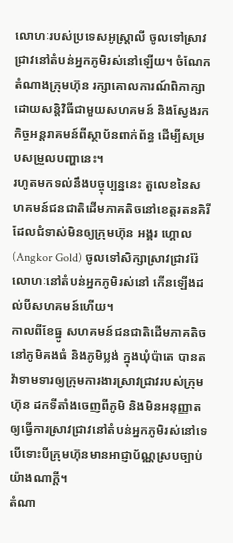លោហៈរបស់ប្រទេសអូស្ត្រាលី ចូលទៅស្រាវជ្រាវនៅតំបន់អ្នកភូមិរស់នៅឡើយ។ ចំណែកតំណាងក្រុមហ៊ុន រក្សាគោលការណ៍ពិភាក្សាដោយសន្តិវិធីជាមួយសហគមន៍ និងស្វែងរកកិច្ចអន្តរាគមន៍ពីស្ថាប័នពាក់ព័ន្ធ ដើម្បីសម្របសម្រួលបញ្ហានេះ។
រហូតមកទល់នឹងបច្ចុប្បន្ននេះ តួលេខនៃសហគមន៍ជនជាតិដើមភាគតិចនៅខេត្តរតនគិរី ដែលជំទាស់មិនឲ្យក្រុមហ៊ុន អង្គរ ហ្គោល (Angkor Gold) ចូលទៅសិក្សាស្រាវជ្រាវរ៉ែលោហៈនៅតំបន់អ្នកភូមិរស់នៅ កើនឡើងដល់បីសហគមន៍ហើយ។
កាលពីខែធ្នូ សហគមន៍ជនជាតិដើមភាគតិចនៅភូមិគងធំ និងភូមិប្លង់ ក្នុងឃុំប៉ាតេ បានតវ៉ាទាមទារឲ្យក្រុមការងារស្រាវជ្រាវរបស់ក្រុមហ៊ុន ដកទីតាំងចេញពីភូមិ និងមិនអនុញ្ញាតឲ្យធ្វើការស្រាវជ្រាវនៅតំបន់អ្នកភូមិរស់នៅទេ បើទោះបីក្រុមហ៊ុនមានអាជ្ញាប័ណ្ណស្របច្បាប់យ៉ាងណាក្តី។
តំណា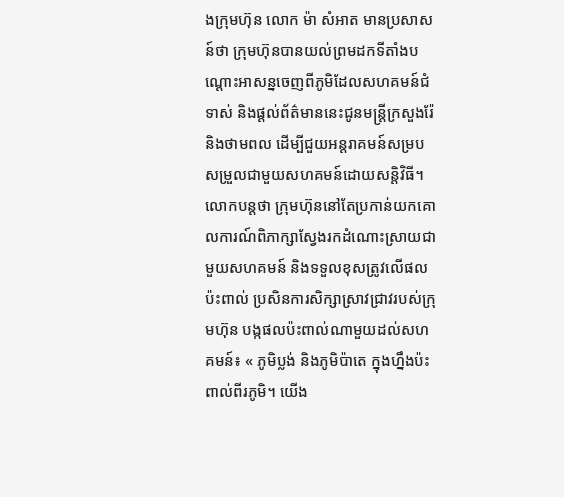ងក្រុមហ៊ុន លោក ម៉ា សំអាត មានប្រសាសន៍ថា ក្រុមហ៊ុនបានយល់ព្រមដកទីតាំងបណ្ដោះអាសន្នចេញពីភូមិដែលសហគមន៍ជំទាស់ និងផ្តល់ព័ត៌មាននេះជូនមន្ត្រីក្រសួងរ៉ែ និងថាមពល ដើម្បីជួយអន្តរាគមន៍សម្របសម្រួលជាមួយសហគមន៍ដោយសន្តិវិធី។ លោកបន្តថា ក្រុមហ៊ុននៅតែប្រកាន់យកគោលការណ៍ពិភាក្សាស្វែងរកដំណោះស្រាយជាមួយសហគមន៍ និងទទួលខុសត្រូវលើផលប៉ះពាល់ ប្រសិនការសិក្សាស្រាវជ្រាវរបស់ក្រុមហ៊ុន បង្កផលប៉ះពាល់ណាមួយដល់សហគមន៍៖ « ភូមិប្លង់ និងភូមិប៉ាតេ ក្នុងហ្នឹងប៉ះពាល់ពីរភូមិ។ យើង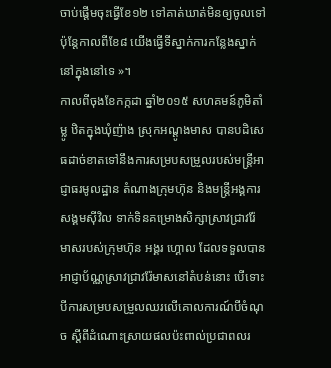ចាប់ផ្ដើមចុះធ្វើខែ១២ ទៅគាត់ឃាត់មិនឲ្យចូលទៅ ប៉ុន្តែកាលពីខែ៨ យើងធ្វើទីស្នាក់ការកន្លែងស្នាក់នៅក្នុងនៅទេ »។
កាលពីចុងខែកក្កដា ឆ្នាំ២០១៥ សហគមន៍ភូមិតាំម្លូ ឋិតក្នុងឃុំញ៉ាង ស្រុកអណ្ដូងមាស បានបដិសេធដាច់ខាតទៅនឹងការសម្របសម្រួលរបស់មន្ត្រីអាជ្ញាធរមូលដ្ឋាន តំណាងក្រុមហ៊ុន និងមន្ត្រីអង្គការសង្គមស៊ីវិល ទាក់ទិនគម្រោងសិក្សាស្រាវជ្រាវរ៉ែមាសរបស់ក្រុមហ៊ុន អង្គរ ហ្គោល ដែលទទួលបានអាជ្ញាប័ណ្ណស្រាវជ្រាវរ៉ែមាសនៅតំបន់នោះ បើទោះបីការសម្របសម្រួលឈរលើគោលការណ៍បីចំណុច ស្ដីពីដំណោះស្រាយផលប៉ះពាល់ប្រជាពលរ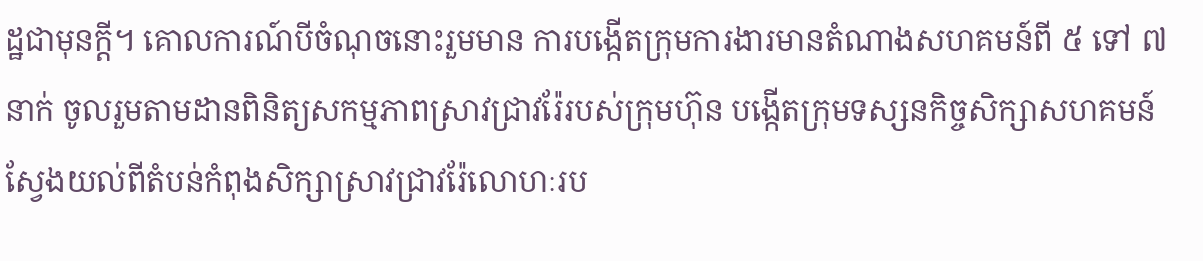ដ្ឋជាមុនក្ដី។ គោលការណ៍បីចំណុចនោះរួមមាន ការបង្កើតក្រុមការងារមានតំណាងសហគមន៍ពី ៥ ទៅ ៧នាក់ ចូលរួមតាមដានពិនិត្យសកម្មភាពស្រាវជ្រាវរ៉ែរបស់ក្រុមហ៊ុន បង្កើតក្រុមទស្សនកិច្ចសិក្សាសហគមន៍ ស្វែងយល់ពីតំបន់កំពុងសិក្សាស្រាវជ្រាវរ៉ែលោហៈរប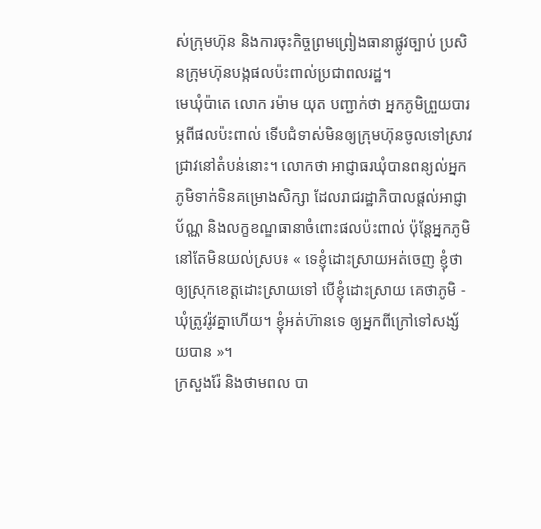ស់ក្រុមហ៊ុន និងការចុះកិច្ចព្រមព្រៀងធានាផ្លូវច្បាប់ ប្រសិនក្រុមហ៊ុនបង្កផលប៉ះពាល់ប្រជាពលរដ្ឋ។
មេឃុំប៉ាតេ លោក រម៉ាម យុត បញ្ជាក់ថា អ្នកភូមិព្រួយបារម្ភពីផលប៉ះពាល់ ទើបជំទាស់មិនឲ្យក្រុមហ៊ុនចូលទៅស្រាវជ្រាវនៅតំបន់នោះ។ លោកថា អាជ្ញាធរឃុំបានពន្យល់អ្នកភូមិទាក់ទិនគម្រោងសិក្សា ដែលរាជរដ្ឋាភិបាលផ្តល់អាជ្ញាប័ណ្ណ និងលក្ខខណ្ឌធានាចំពោះផលប៉ះពាល់ ប៉ុន្តែអ្នកភូមិនៅតែមិនយល់ស្រប៖ « ទេខ្ញុំដោះស្រាយអត់ចេញ ខ្ញុំថាឲ្យស្រុកខេត្តដោះស្រាយទៅ បើខ្ញុំដោះស្រាយ គេថាភូមិ - ឃុំត្រូវរ៉ូវគ្នាហើយ។ ខ្ញុំអត់ហ៊ានទេ ឲ្យអ្នកពីក្រៅទៅសង្ស័យបាន »។
ក្រសួងរ៉ែ និងថាមពល បា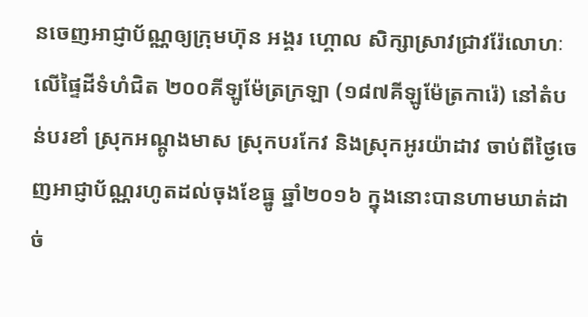នចេញអាជ្ញាប័ណ្ណឲ្យក្រុមហ៊ុន អង្គរ ហ្គោល សិក្សាស្រាវជ្រាវរ៉ែលោហៈលើផ្ទៃដីទំហំជិត ២០០គីឡូម៉ែត្រក្រឡា (១៨៧គីឡូម៉ែត្រការ៉េ) នៅតំបន់បរខាំ ស្រុកអណ្ដូងមាស ស្រុកបរកែវ និងស្រុកអូរយ៉ាដាវ ចាប់ពីថ្ងៃចេញអាជ្ញាប័ណ្ណរហូតដល់ចុងខែធ្នូ ឆ្នាំ២០១៦ ក្នុងនោះបានហាមឃាត់ដាច់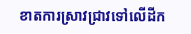ខាតការស្រាវជ្រាវទៅលើដីក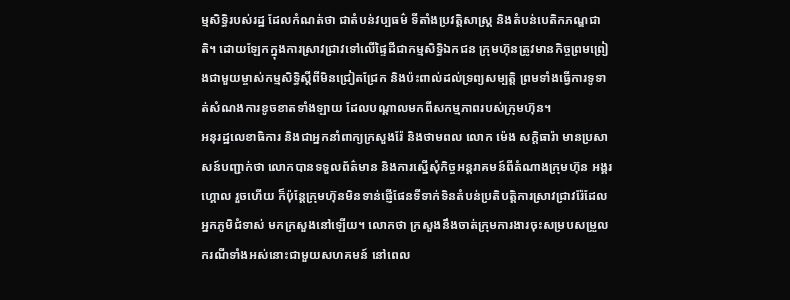ម្មសិទ្ធិរបស់រដ្ឋ ដែលកំណត់ថា ជាតំបន់វប្បធម៌ ទីតាំងប្រវត្តិសាស្ត្រ និងតំបន់បេតិកភណ្ឌជាតិ។ ដោយឡែកក្នុងការស្រាវជ្រាវទៅលើផ្ទៃដីជាកម្មសិទ្ធិឯកជន ក្រុមហ៊ុនត្រូវមានកិច្ចព្រមព្រៀងជាមួយម្ចាស់កម្មសិទ្ធិស្ដីពីមិនជ្រៀតជ្រែក និងប៉ះពាល់ដល់ទ្រព្យសម្បត្តិ ព្រមទាំងធ្វើការទូទាត់សំណងការខូចខាតទាំងឡាយ ដែលបណ្ដាលមកពីសកម្មភាពរបស់ក្រុមហ៊ុន។
អនុរដ្ឋលេខាធិការ និងជាអ្នកនាំពាក្យក្រសួងរ៉ែ និងថាមពល លោក ម៉េង សក្តិធារ៉ា មានប្រសាសន៍បញ្ជាក់ថា លោកបានទទួលព័ត៌មាន និងការស្នើសុំកិច្ចអន្តរាគមន៍ពីតំណាងក្រុមហ៊ុន អង្គរ ហ្គោល រួចហើយ ក៏ប៉ុន្តែក្រុមហ៊ុនមិនទាន់ផ្ញើផែនទីទាក់ទិនតំបន់ប្រតិបត្តិការស្រាវជ្រាវរ៉ែដែលអ្នកភូមិជំទាស់ មកក្រសួងនៅឡើយ។ លោកថា ក្រសួងនឹងចាត់ក្រុមការងារចុះសម្របសម្រួលករណីទាំងអស់នោះជាមួយសហគមន៍ នៅពេល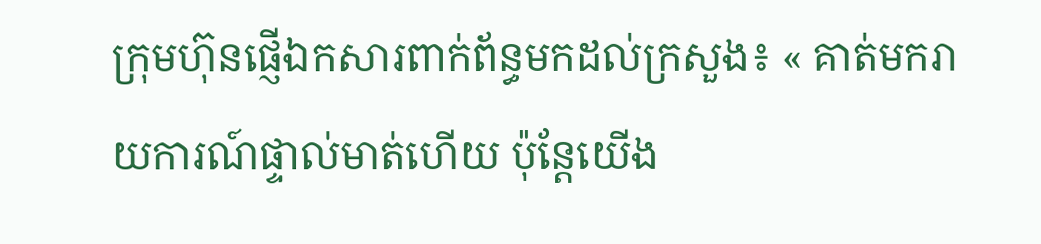ក្រុមហ៊ុនផ្ញើឯកសារពាក់ព័ន្ធមកដល់ក្រសួង៖ « គាត់មករាយការណ៍ផ្ទាល់មាត់ហើយ ប៉ុន្តែយើង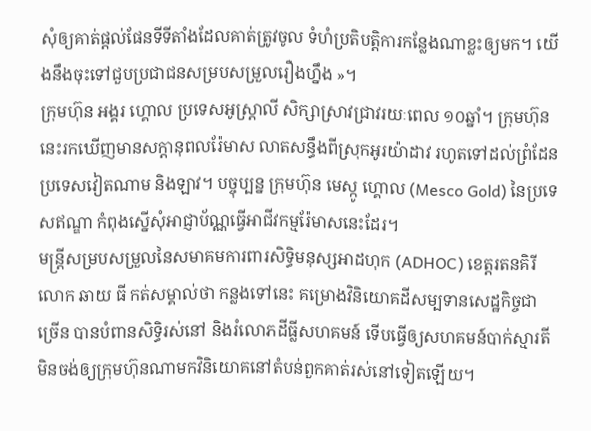សុំឲ្យគាត់ផ្តល់ផែនទីទីតាំងដែលគាត់ត្រូវចូល ទំហំប្រតិបត្តិការកន្លែងណាខ្លះឲ្យមក។ យើងនឹងចុះទៅជួបប្រជាជនសម្របសម្រួលរឿងហ្នឹង »។
ក្រុមហ៊ុន អង្គរ ហ្គោល ប្រទេសអូស្ត្រាលី សិក្សាស្រាវជ្រាវរយៈពេល ១០ឆ្នាំ។ ក្រុមហ៊ុននេះរកឃើញមានសក្ដានុពលរ៉ែមាស លាតសន្ធឹងពីស្រុកអូរយ៉ាដាវ រហូតទៅដល់ព្រំដែនប្រទេសវៀតណាម និងឡាវ។ បច្ចុប្បន្ន ក្រុមហ៊ុន មេស្កូ ហ្គោល (Mesco Gold) នៃប្រទេសឥណ្ឌា កំពុងស្នើសុំអាជ្ញាប័ណ្ណធ្វើអាជីវកម្មរ៉ែមាសនេះដែរ។
មន្ត្រីសម្របសម្រួលនៃសមាគមការពារសិទ្ធិមនុស្សអាដហុក (ADHOC) ខេត្តរតនគិរី លោក ឆាយ ធី កត់សម្គាល់ថា កន្លងទៅនេះ គម្រោងវិនិយោគដីសម្បទានសេដ្ឋកិច្ចជាច្រើន បានបំពានសិទ្ធិរស់នៅ និងរំលោភដីធ្លីសហគមន៍ ទើបធ្វើឲ្យសហគមន៍បាក់ស្មារតី មិនចង់ឲ្យក្រុមហ៊ុនណាមកវិនិយោគនៅតំបន់ពួកគាត់រស់នៅទៀតឡើយ។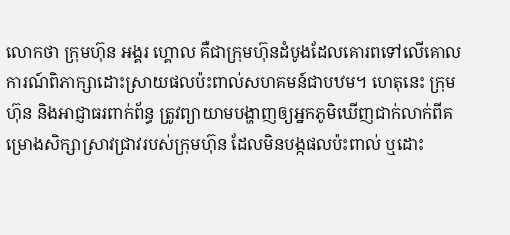លោកថា ក្រុមហ៊ុន អង្គរ ហ្គោល គឺជាក្រុមហ៊ុនដំបូងដែលគោរពទៅលើគោលការណ៍ពិភាក្សាដោះស្រាយផលប៉ះពាល់សហគមន៍ជាបឋម។ ហេតុនេះ ក្រុមហ៊ុន និងអាជ្ញាធរពាក់ព័ន្ធ ត្រូវព្យាយាមបង្ហាញឲ្យអ្នកភូមិឃើញជាក់លាក់ពីគម្រោងសិក្សាស្រាវជ្រាវរបស់ក្រុមហ៊ុន ដែលមិនបង្កផលប៉ះពាល់ ឬដោះ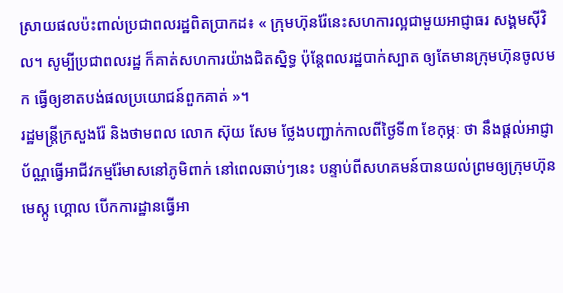ស្រាយផលប៉ះពាល់ប្រជាពលរដ្ឋពិតប្រាកដ៖ « ក្រុមហ៊ុនរ៉ែនេះសហការល្អជាមួយអាជ្ញាធរ សង្គមស៊ីវិល។ សូម្បីប្រជាពលរដ្ឋ ក៏គាត់សហការយ៉ាងជិតស្និទ្ធ ប៉ុន្តែពលរដ្ឋបាក់ស្បាត ឲ្យតែមានក្រុមហ៊ុនចូលមក ធ្វើឲ្យខាតបង់ផលប្រយោជន៍ពួកគាត់ »។
រដ្ឋមន្ត្រីក្រសួងរ៉ែ និងថាមពល លោក ស៊ុយ សែម ថ្លែងបញ្ជាក់កាលពីថ្ងៃទី៣ ខែកុម្ភៈ ថា នឹងផ្តល់អាជ្ញាប័ណ្ណធ្វើអាជីវកម្មរ៉ែមាសនៅភូមិពាក់ នៅពេលឆាប់ៗនេះ បន្ទាប់ពីសហគមន៍បានយល់ព្រមឲ្យក្រុមហ៊ុន មេស្កូ ហ្គោល បើកការដ្ឋានធ្វើអា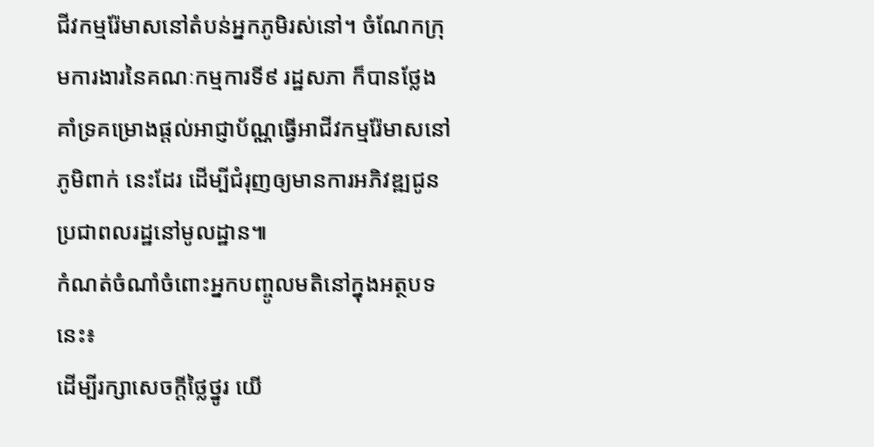ជីវកម្មរ៉ែមាសនៅតំបន់អ្នកភូមិរស់នៅ។ ចំណែកក្រុមការងារនៃគណៈកម្មការទី៩ រដ្ឋសភា ក៏បានថ្លែងគាំទ្រគម្រោងផ្តល់អាជ្ញាប័ណ្ណធ្វើអាជីវកម្មរ៉ែមាសនៅភូមិពាក់ នេះដែរ ដើម្បីជំរុញឲ្យមានការអភិវឌ្ឍជូនប្រជាពលរដ្ឋនៅមូលដ្ឋាន៕
កំណត់ចំណាំចំពោះអ្នកបញ្ចូលមតិនៅក្នុងអត្ថបទនេះ៖
ដើម្បីរក្សាសេចក្ដីថ្លៃថ្នូរ យើ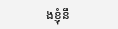ងខ្ញុំនឹ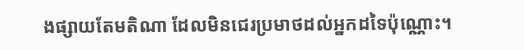ងផ្សាយតែមតិណា ដែលមិនជេរប្រមាថដល់អ្នកដទៃប៉ុណ្ណោះ។